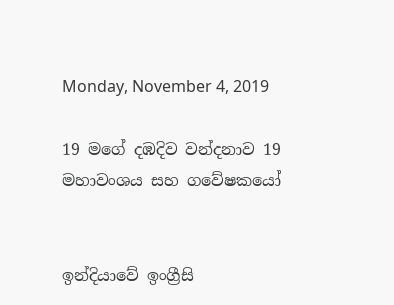Monday, November 4, 2019

19 මගේ දඹදිව වන්දනාව 19 මහාවංශය සහ ගවේෂකයෝ


ඉන්දියාවේ ඉංග්‍රීසි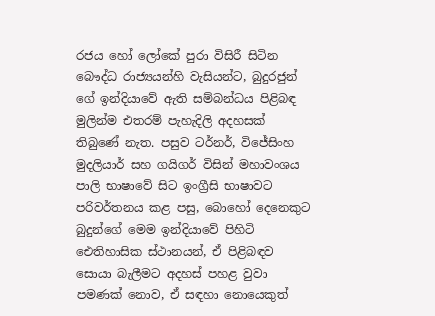රජය හෝ ලෝකේ පුරා විසිරී සිටින බෞද්ධ රාජ්‍යයන්හි වැසියන්ට, බුදුරජුන් ගේ ඉන්දියාවේ ඇති සම්බන්ධය පිළිබඳ මුලින්ම එතරම් පැහැදිලි අදහසක් තිබුණේ නැත. පසුව ටර්නර්, විජේසිංහ මුදලියාර් සහ ගයිගර් විසින් මහාවංශය පාලි භාෂාවේ සිට ඉංග්‍රීසි භාෂාවට පරිවර්තනය කළ පසු, බොහෝ දෙනෙකුට බුදුන්ගේ මෙම ඉන්දියාවේ පිහිටි ඓතිහාසික ස්ථානයන්, ඒ පිළිබඳව සොයා බැලීමට අදහස් පහළ වුවා පමණක් නොව, ඒ සඳහා නොයෙකුත්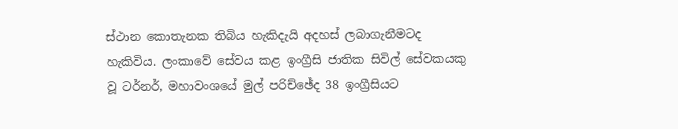ස්ථාන කොතැනක තිබිය හැකිදැයි අදහස් ලබාගැනීමටද හැකිවිය. ලංකාවේ සේවය කළ ඉංග්‍රීසි ජාතික සිවිල් සේවකයකු වූ ටර්නර්, මහාවංශයේ මුල් පරිච්ඡේද 38 ඉංග්‍රීසියට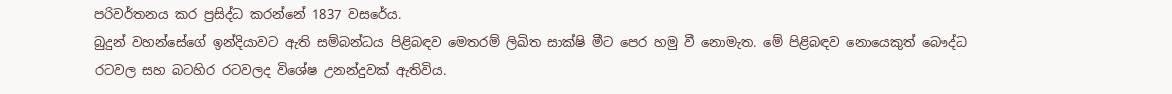පරිවර්තනය කර ප්‍රසිද්ධ කරන්නේ 1837 වසරේය.
බුදුන් වහන්සේගේ ඉන්දියාවට ඇති සම්බන්ධය පිළිබඳව මෙතරම් ලිඛිත සාක්ෂි මීට පෙර හමු වී නොමැත. මේ පිළිබඳව නොයෙකුත් බෞද්ධ රටවල සහ බටහිර රටවලද විශේෂ උනන්දුවක් ඇතිවිය.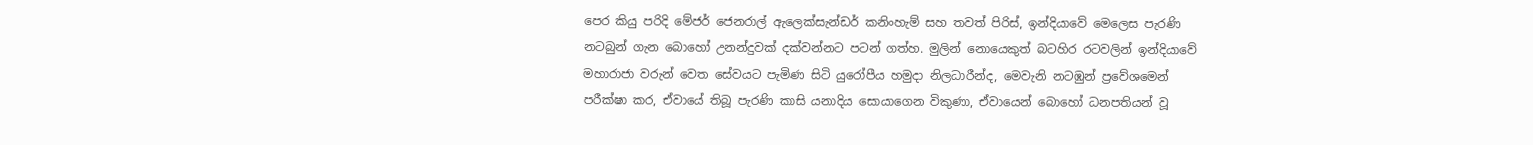පෙර කියු පරිදි මේජර් ජෙනරාල් ඇලෙක්සැන්ඩර් කනිංහැම් සහ තවත් පිරිස්, ඉන්දියාවේ මෙලෙස පැරණි නටබුන් ගැන බොහෝ උනන්දුවක් දක්වන්නට පටන් ගත්හ. මුලින් නොයෙකුත් බටහිර රටවලින් ඉන්දියාවේ මහාරාජා වරුන් වෙත සේවයට පැමිණ සිටි යුරෝපීය හමුදා නිලධාරීන්ද, මෙවැනි නටඹුන් ප්‍රවේශමෙන් පරීක්ෂා කර, ඒවායේ තිබූ පැරණි කාසි යනාදිය සොයාගෙන විකුණා, ඒවායෙන් බොහෝ ධනපතියන් වූ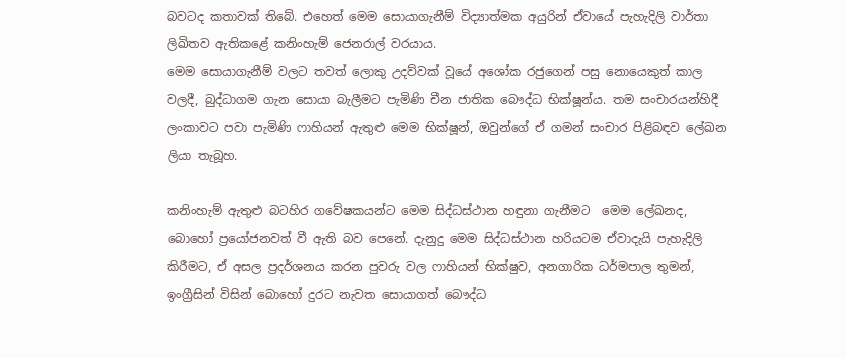බවටද කතාවක් තිබේ. එහෙත් මෙම සොයාගැනීම් විද්‍යාත්මක අයුරින් ඒවායේ පැහැදිලි වාර්තා ලිඛිතව ඇතිකළේ කනිංහැම් ජෙනරාල් වරයාය.
මෙම සොයාගැනීම් වලට තවත් ලොකු උදව්වක් වූයේ අශෝක රජුගෙන් පසු නොයෙකුත් කාල වලදී, බුද්ධාගම ගැන සොයා බැලීමට පැමිණි චීන ජාතික බෞද්ධ භික්ෂූන්ය. තම සංචාරයන්හිදී ලංකාවට පවා පැමිණි ෆාහියන් ඇතුළු මෙම භික්ෂූන්, ඔවුන්ගේ ඒ ගමන් සංචාර පිළිබඳව ලේඛන ලියා තැබූහ.

කනිංහැම් ඇතුළු බටහිර ගවේෂකයන්ට මෙම සිද්ධස්ථාන හඳුනා ගැනීමට  මෙම ලේඛනද, බොහෝ ප්‍රයෝජනවත් වී ඇති බව පෙනේ. දැනුදු මෙම සිද්ධස්ථාන හරියටම ඒවාදැයි පැහැදිලි කිරීමට, ඒ අසල ප්‍රදර්ශනය කරන පුවරු වල ෆාහියන් භික්ෂුව, අනගාරික ධර්මපාල තුමන්, ඉංග්‍රීසින් විසින් බොහෝ දුරට නැවත සොයාගත් බෞද්ධ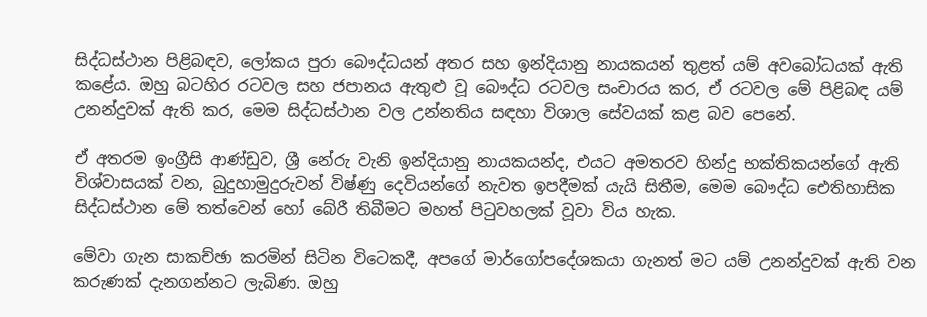සිද්ධස්ථාන පිළිබඳව, ලෝකය පුරා බෞද්ධයන් අතර සහ ඉන්දියානු නායකයන් තුළත් යම් අවබෝධයක් ඇති කළේය. ඔහු බටහිර රටවල සහ ජපානය ඇතුළු වූ බෞද්ධ රටවල සංචාරය කර, ඒ රටවල මේ පිළිබඳ යම් උනන්දුවක් ඇති කර, මෙම සිද්ධස්ථාන වල උන්නතිය සඳහා විශාල සේවයක් කළ බව පෙනේ.

ඒ අතරම ඉංග්‍රීසි ආණ්ඩුව, ශ්‍රී නේරු වැනි ඉන්දියානු නායකයන්ද, එයට අමතරව හින්දු භක්තිකයන්ගේ ඇති විශ්වාසයක් වන, බුදුහාමුදුරුවන් විෂ්ණු දෙවියන්ගේ නැවත ඉපදීමක් යැයි සිතීම, මෙම බෞද්ධ ඓතිහාසික සිද්ධස්ථාන මේ තත්වෙන් හෝ බේරී තිබීමට මහත් පිටුවහලක් වූවා විය හැක.

මේවා ගැන සාකච්ඡා කරමින් සිටින විටෙකදී, අපගේ මාර්ගෝපදේශකයා ගැනත් මට යම් උනන්දුවක් ඇති වන කරුණක් දැනගන්නට ලැබිණ. ඔහු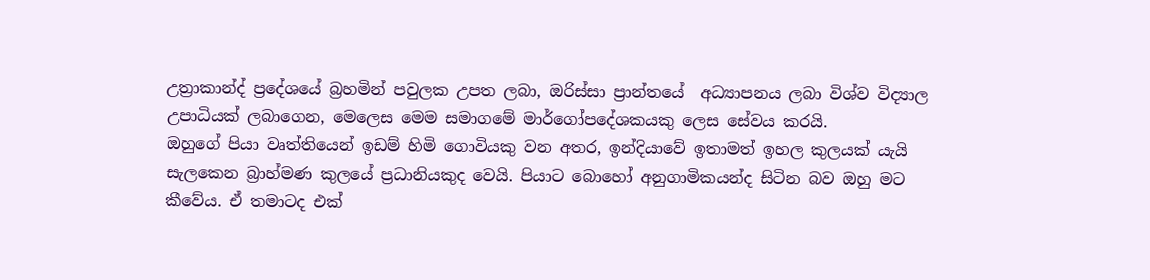උත්‍රාකාන්ද් ප්‍රදේශයේ බ්‍රහමින් පවුලක උපත ලබා, ඔරිස්සා ප්‍රාන්තයේ  අධ්‍යාපනය ලබා විශ්ව විද්‍යාල උපාධියක් ලබාගෙන, මෙලෙස මෙම සමාගමේ මාර්ගෝපදේශකයකු ලෙස සේවය කරයි.
ඔහුගේ පියා වෘත්තියෙන් ඉඩම් හිමි ගොවියකු වන අතර, ඉන්දියාවේ ඉතාමත් ඉහල කුලයක් යැයි සැලකෙන බ්‍රාහ්මණ කුලයේ ප්‍රධානියකුද වෙයි. පියාට බොහෝ අනුගාමිකයන්ද සිටින බව ඔහු මට කීවේය. ඒ තමාටද එක්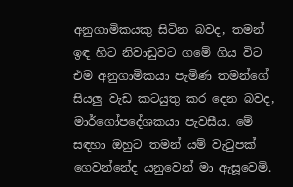අනුගාමිකයකු සිටින බවද, තමන් ඉඳ හිට නිවාඩුවට ගමේ ගිය විට එම අනුගාමිකයා පැමිණ තමන්ගේ සියලු වැඩ කටයුතු කර දෙන බවද, මාර්ගෝපදේශකයා පැවසීය. මේ සඳහා ඔහුට තමන් යම් වැටුපක් ගෙවන්නේද යනුවෙන් මා ඇසූවෙමි.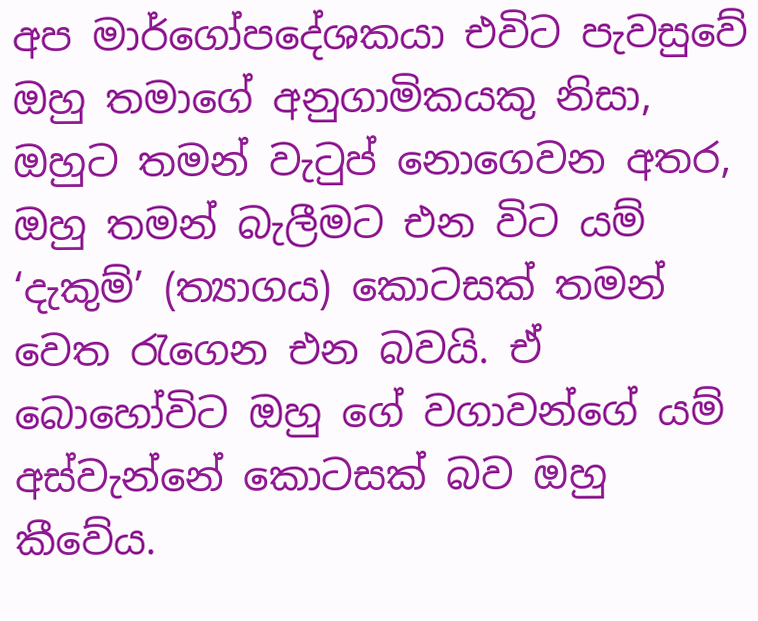අප මාර්ගෝපදේශකයා එවිට පැවසුවේ ඔහු තමාගේ අනුගාමිකයකු නිසා, ඔහුට තමන් වැටුප් නොගෙවන අතර, ඔහු තමන් බැලීමට එන විට යම් ‘දැකුම්’ (ත්‍යාගය) කොටසක් තමන් වෙත රැගෙන එන බවයි. ඒ බොහෝවිට ඔහු ගේ වගාවන්ගේ යම් අස්වැන්නේ කොටසක් බව ඔහු කීවේය.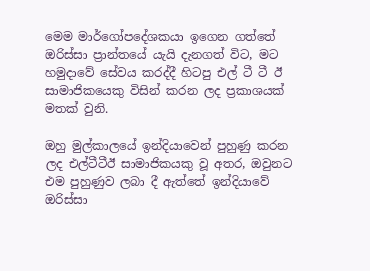මෙම මාර්ගෝපදේශකයා ඉගෙන ගත්තේ ඔරිස්සා ප්‍රාන්තයේ යැයි දැනගත් විට, මට හමුදාවේ සේවය කරද්දී හිටපු එල් ටී ටී ඊ  සාමාජිකයෙකු විසින් කරන ලද ප්‍රකාශයක් මතක් වුනි.

ඔහු මුල්කාලයේ ඉන්දියාවෙන් පුහුණු කරන ලද එල්ටීටීඊ සාමාජිකයකු වූ අතර, ඔවුනට එම පුහුණුව ලබා දී ඇත්තේ ඉන්දියාවේ ඔරිස්සා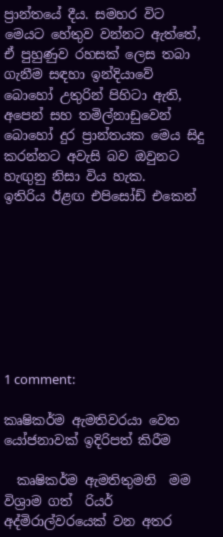ප්‍රාන්තයේ දීය. සමහර විට මෙයට හේතුව වන්නට ඇත්තේ, ඒ පුහුණුව රහසක් ලෙස තබා ගැනීම සඳහා ඉන්දියාවේ බොහෝ උතුරින් පිහිටා ඇති, අපෙන් සහ තමිල්නාඩුවෙන් බොහෝ දුර ප්‍රාන්තයක මෙය සිදු කරන්නට අවැසි බව ඔවුනට හැඟුනු නිසා විය හැක.
ඉතිරිය ඊළඟ එපිසෝඩ් එකෙන්








1 comment:

කෘෂිකර්ම ඇමතිවරයා වෙත යෝජනාවක් ඉදිරිපත් කිරීම

  කෘෂිකර්ම ඇමතිතුමනි  මම විශ්‍රාම ගත්  රියර් අද්මිරාල්වරයෙක් වන අතර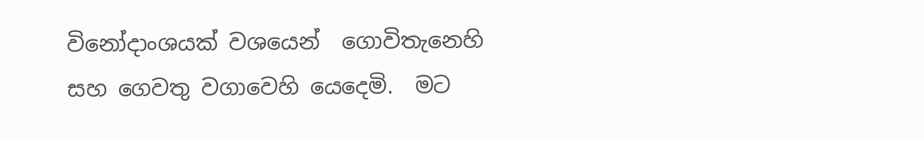විනෝදාංශයක් වශයෙන්  ගොවිතැනෙහි සහ ගෙවතු වගාවෙහි යෙදෙමි.  මට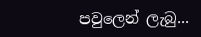පවුලෙන් ලැබු...